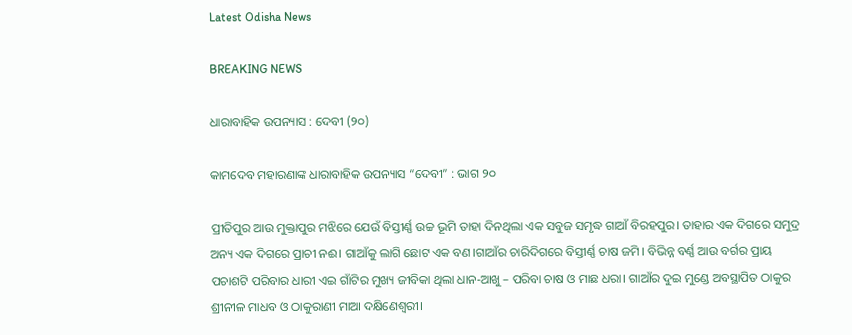Latest Odisha News

BREAKING NEWS

ଧାରାବାହିକ ଉପନ୍ୟାସ : ଦେବୀ (୨୦)

କାମଦେବ ମହାରଣାଙ୍କ ଧାରାବାହିକ ଉପନ୍ୟାସ “ଦେବୀ” : ଭାଗ ୨୦

ପ୍ରୀତିପୁର ଆଉ ମୁକ୍ତାପୁର ମଝିରେ ଯେଉଁ ବିସ୍ତୀର୍ଣ୍ଣ ଉଚ୍ଚ ଭୂମି ତାହା ଦିନଥିଲା ଏକ ସବୁଜ ସମୃଦ୍ଧ ଗାଆଁ ବିରହପୁର। ତାହାର ଏକ ଦିଗରେ ସମୁଦ୍ର ଅନ୍ୟ ଏକ ଦିଗରେ ପ୍ରାଚୀ ନଈ। ଗାଆଁକୁ ଲାଗି ଛୋଟ ଏକ ବଣ।ଗାଆଁର ଚାରିଦିଗରେ ବିସ୍ତୀର୍ଣ୍ଣ ଚାଷ ଜମି। ବିଭିନ୍ନ ବର୍ଣ୍ଣ ଆଉ ବର୍ଗର ପ୍ରାୟ ପଚାଶଟି ପରିବାର ଧାରୀ ଏଇ ଗାଁଟିର ମୁଖ୍ୟ ଜୀବିକା ଥିଲା ଧାନ-ଆଖୁ – ପରିବା ଚାଷ ଓ ମାଛ ଧରା। ଗାଆଁର ଦୁଇ ମୁଣ୍ଡେ ଅବସ୍ଥାପିତ ଠାକୁର ଶ୍ରୀନୀଳ ମାଧବ ଓ ଠାକୁରାଣୀ ମାଆ ଦକ୍ଷିଣେଶ୍ୱରୀ।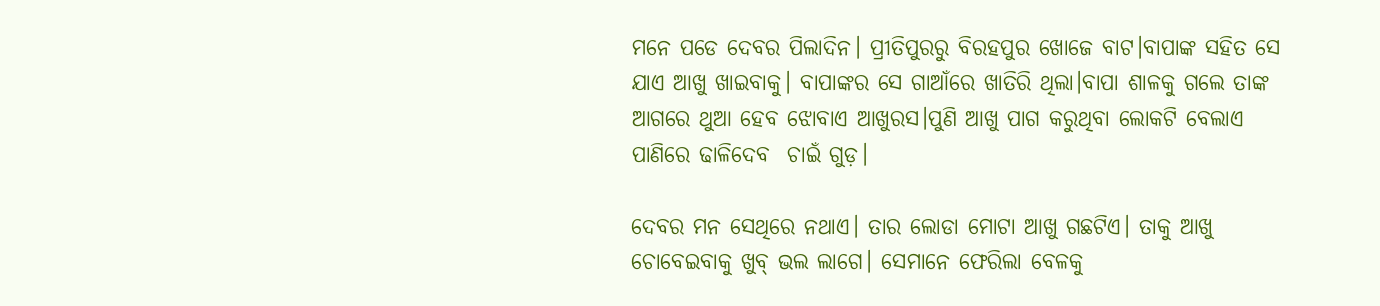ମନେ ପଡେ ଦେବର ପିଲାଦିନ। ପ୍ରୀତିପୁରରୁ ବିରହପୁର ଖୋଜେ ବାଟ।ବାପାଙ୍କ ସହିତ ସେ ଯାଏ ଆଖୁ ଖାଇବାକୁ। ବାପାଙ୍କର ସେ ଗାଆଁରେ ଖାତିରି ଥିଲା।ବାପା ଶାଳକୁ ଗଲେ ତାଙ୍କ ଆଗରେ ଥୁଆ ହେବ ଝୋବାଏ ଆଖୁରସ।ପୁଣି ଆଖୁ ପାଗ କରୁଥିବା ଲୋକଟି ବେଲାଏ ପାଣିରେ ଢାଳିଦେବ  ଚାଇଁ ଗୁଡ଼।

ଦେବର ମନ ସେଥିରେ ନଥାଏ। ତାର ଲୋଡା ମୋଟା ଆଖୁ ଗଛଟିଏ। ତାକୁ ଆଖୁ ଚୋବେଇବାକୁ ଖୁବ୍ ଭଲ ଲାଗେ। ସେମାନେ ଫେରିଲା ବେଳକୁ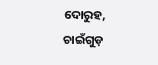ଦୋରୁହ, ଚାଇଁଗୁଡ଼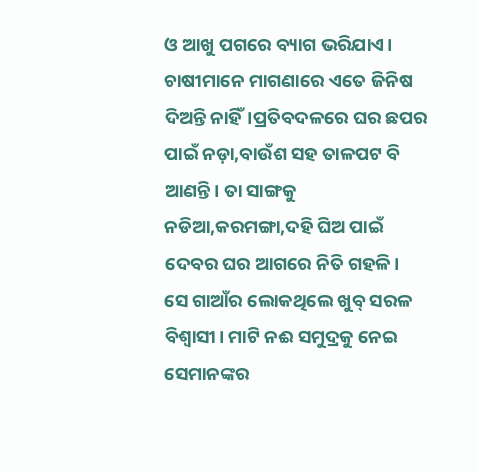ଓ ଆଖୁ ପଗରେ ବ୍ୟାଗ ଭରିଯାଏ। ଚାଷୀମାନେ ମାଗଣାରେ ଏତେ ଜିନିଷ ଦିଅନ୍ତି ନାହିଁ।ପ୍ରତିବଦଳରେ ଘର ଛପର ପାଇଁ ନଡ଼ା,ବାଉଁଶ ସହ ତାଳପଟ ବି ଆଣନ୍ତି। ତା ସାଙ୍ଗକୁ ନଡିଆ,କରମଙ୍ଗା,ଦହି ଘିଅ ପାଇଁ ଦେବର ଘର ଆଗରେ ନିତି ଗହଳି।
ସେ ଗାଆଁର ଲୋକଥିଲେ ଖୁବ୍ ସରଳ ବିଶ୍ୱାସୀ। ମାଟି ନଈ ସମୁଦ୍ରକୁ ନେଇ ସେମାନଙ୍କର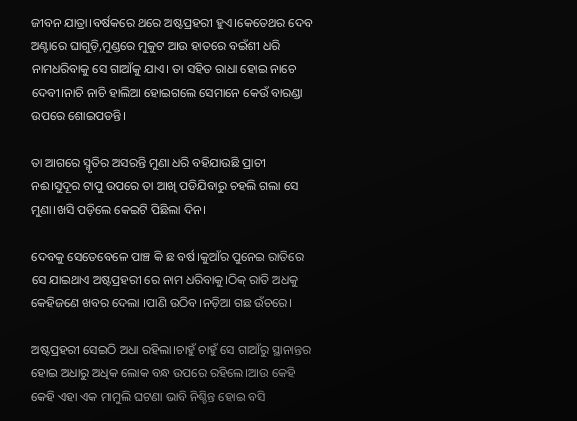ଜୀବନ ଯାତ୍ରା।ବର୍ଷକରେ ଥରେ ଅଷ୍ଟପ୍ରହରୀ ହୁଏ।କେତେଥର ଦେବ ଅଣ୍ଟାରେ ଘାଗୁଡ଼ି,ମୁଣ୍ଡରେ ମୁକୁଟ ଆଉ ହାତରେ ବଇଁଶୀ ଧରି ନାମଧରିବାକୁ ସେ ଗାଆଁକୁ ଯାଏ। ତା ସହିତ ରାଧା ହୋଇ ନାଚେ ଦେବୀ।ନାଚି ନାଚି ହାଲିଆ ହୋଇଗଲେ ସେମାନେ କେଉଁ ବାରଣ୍ଡା ଉପରେ ଶୋଇପଡନ୍ତି।

ତା ଆଗରେ ସ୍ମୃତିର ଅସରନ୍ତି ମୁଣା ଧରି ବହିଯାଉଛି ପ୍ରାଚୀ ନଈ।ସୁଦୂର ଟାପୁ ଉପରେ ତା ଆଖି ପଡିଯିବାରୁ ଚହଲି ଗଲା ସେ ମୁଣା।ଖସି ପଡ଼ିଲେ କେଇଟି ପିଛିଲା ଦିନ।

ଦେବକୁ ସେତେବେଳେ ପାଞ୍ଚ କି ଛ ବର୍ଷ।କୁଆଁର ପୁନେଇ ରାତିରେ ସେ ଯାଇଥାଏ ଅଷ୍ଟପ୍ରହରୀ ରେ ନାମ ଧରିବାକୁ।ଠିକ୍ ରାତି ଅଧକୁ କେହିଜଣେ ଖବର ଦେଲା ।ପାଣି ଉଠିବ।ନଡ଼ିଆ ଗଛ ଉଁଚରେ।

ଅଷ୍ଟପ୍ରହରୀ ସେଇଠି ଅଧା ରହିଲା।ଚାହୁଁ ଚାହୁଁ ସେ ଗାଆଁରୁ ସ୍ଥାନାନ୍ତର ହୋଇ ଅଧାରୁ ଅଧିକ ଲୋକ ବନ୍ଧ ଉପରେ ରହିଲେ।ଆଉ କେହି କେହି ଏହା ଏକ ମାମୁଲି ଘଟଣା ଭାବି ନିଶ୍ଚିନ୍ତ ହୋଇ ବସି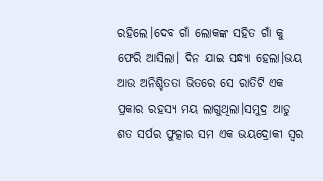ରହିଲେ।ଦେବ ଗାଁ ଲୋକଙ୍କ ସହିତ ଗାଁ କୁ ଫେରି ଆସିଲା। ଦିନ ଯାଇ ସନ୍ଧ୍ୟା ହେଲା।ଭୟ ଆଉ ଅନିଶ୍ଚିତତା ଭିତରେ ସେ ରାତିଟି ଏକ ପ୍ରକାର ରହସ୍ୟ ମୟ ଲାଗୁଥିଲା।ସମୁଦ୍ର ଆଡୁ ଶତ ସର୍ପର ଫୁତ୍କାର ସମ ଏକ ଭୟଦ୍ରୋକୀ ସ୍ୱର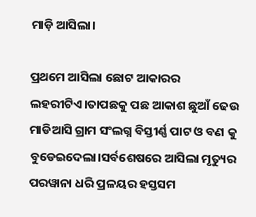ମାଡ଼ି ଆସିଲା।

ପ୍ରଥମେ ଆସିଲା ଛୋଟ ଆକାରର ଲହରୀଟିଏ।ତାପଛକୁ ପଛ ଆକାଶ ଛୁଆଁ ଢେଉ ମାଡିଆସି ଗ୍ରାମ ସଂଲଗ୍ନ ବିସ୍ତୀର୍ଣ୍ଣ ପାଟ ଓ ବଣ କୁ ବୁଡେଇଦେଲା।ସର୍ବଶେଷରେ ଆସିଲା ମୃତ୍ୟୁର ପରୱାନା ଧରି ପ୍ରଳୟର ହସ୍ତସମ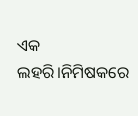ଏକ ଲହରି।ନିମିଷକରେ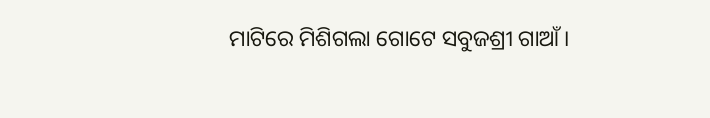ମାଟିରେ ମିଶିଗଲା ଗୋଟେ ସବୁଜଶ୍ରୀ ଗାଆଁ।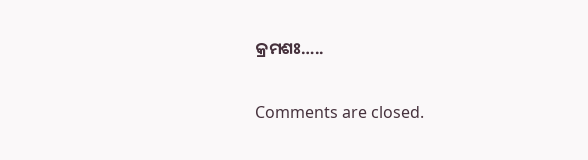କ୍ରମଶଃ…..

Comments are closed.